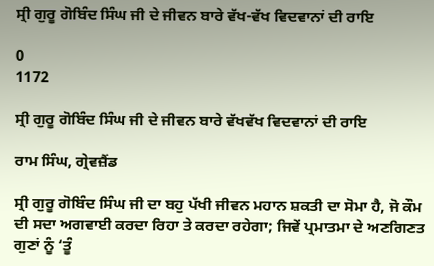ਸ੍ਰੀ ਗੁਰੂ ਗੋਬਿੰਦ ਸਿੰਘ ਜੀ ਦੇ ਜੀਵਨ ਬਾਰੇ ਵੱਖ-ਵੱਖ ਵਿਦਵਾਨਾਂ ਦੀ ਰਾਇ

0
1172

ਸ੍ਰੀ ਗੁਰੂ ਗੋਬਿੰਦ ਸਿੰਘ ਜੀ ਦੇ ਜੀਵਨ ਬਾਰੇ ਵੱਖਵੱਖ ਵਿਦਵਾਨਾਂ ਦੀ ਰਾਇ

ਰਾਮ ਸਿੰਘ, ਗ੍ਰੇਵਜ਼ੈਂਡ

ਸ੍ਰੀ ਗੁਰੂ ਗੋਬਿੰਦ ਸਿੰਘ ਜੀ ਦਾ ਬਹੁ ਪੱਖੀ ਜੀਵਨ ਮਹਾਨ ਸ਼ਕਤੀ ਦਾ ਸੋਮਾ ਹੈ, ਜੋ ਕੌਮ ਦੀ ਸਦਾ ਅਗਵਾਈ ਕਰਦਾ ਰਿਹਾ ਤੇ ਕਰਦਾ ਰਹੇਗਾ; ਜਿਵੇਂ ਪ੍ਰਮਾਤਮਾ ਦੇ ਅਣਗਿਣਤ ਗੁਣਾਂ ਨੂੰ ‘ਤੂੰ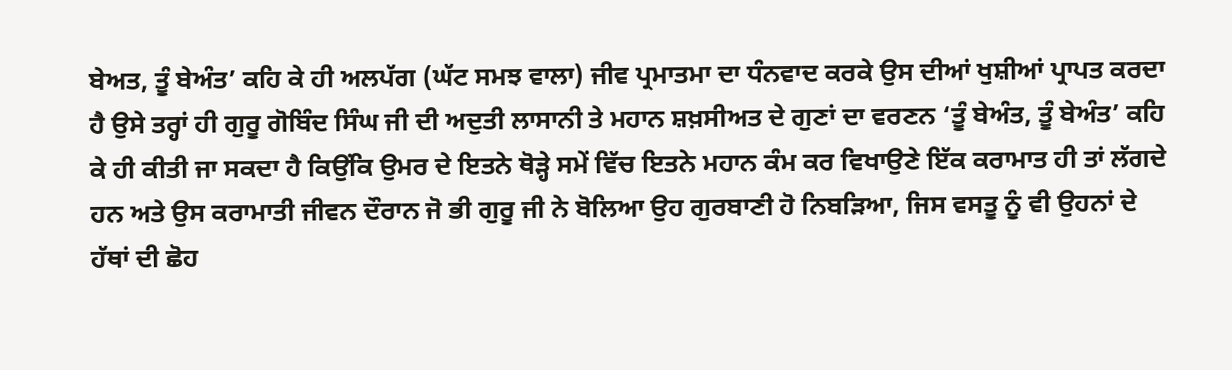ਬੇਅਤ, ਤੂੰ ਬੇਅੰਤ’ ਕਹਿ ਕੇ ਹੀ ਅਲਪੱਗ (ਘੱਟ ਸਮਝ ਵਾਲਾ) ਜੀਵ ਪ੍ਰਮਾਤਮਾ ਦਾ ਧੰਨਵਾਦ ਕਰਕੇ ਉਸ ਦੀਆਂ ਖੁਸ਼ੀਆਂ ਪ੍ਰਾਪਤ ਕਰਦਾ ਹੈ ਉਸੇ ਤਰ੍ਹਾਂ ਹੀ ਗੁਰੂ ਗੋਬਿੰਦ ਸਿੰਘ ਜੀ ਦੀ ਅਦੁਤੀ ਲਾਸਾਨੀ ਤੇ ਮਹਾਨ ਸ਼ਖ਼ਸੀਅਤ ਦੇ ਗੁਣਾਂ ਦਾ ਵਰਣਨ ‘ਤੂੰ ਬੇਅੰਤ, ਤੂੰ ਬੇਅੰਤ’ ਕਹਿ ਕੇ ਹੀ ਕੀਤੀ ਜਾ ਸਕਦਾ ਹੈ ਕਿਉਂਕਿ ਉਮਰ ਦੇ ਇਤਨੇ ਥੋੜ੍ਹੇ ਸਮੇਂ ਵਿੱਚ ਇਤਨੇ ਮਹਾਨ ਕੰਮ ਕਰ ਵਿਖਾਉਣੇ ਇੱਕ ਕਰਾਮਾਤ ਹੀ ਤਾਂ ਲੱਗਦੇ ਹਨ ਅਤੇ ਉਸ ਕਰਾਮਾਤੀ ਜੀਵਨ ਦੌਰਾਨ ਜੋ ਭੀ ਗੁਰੂ ਜੀ ਨੇ ਬੋਲਿਆ ਉਹ ਗੁਰਬਾਣੀ ਹੋ ਨਿਬੜਿਆ, ਜਿਸ ਵਸਤੂ ਨੂੰ ਵੀ ਉਹਨਾਂ ਦੇ ਹੱਥਾਂ ਦੀ ਛੋਹ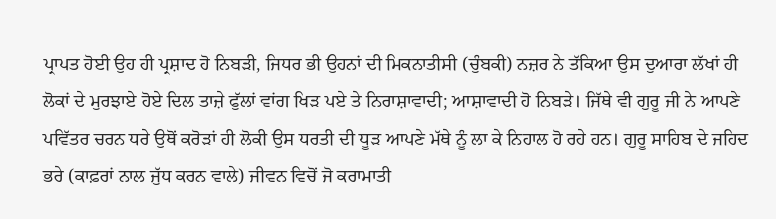ਪ੍ਰਾਪਤ ਹੋਈ ਉਹ ਹੀ ਪ੍ਰਸ਼ਾਦ ਹੋ ਨਿਬੜੀ, ਜਿਧਰ ਭੀ ਉਹਨਾਂ ਦੀ ਮਿਕਨਾਤੀਸੀ (ਚੁੰਬਕੀ) ਨਜ਼ਰ ਨੇ ਤੱਕਿਆ ਉਸ ਦੁਆਰਾ ਲੱਖਾਂ ਹੀ ਲੋਕਾਂ ਦੇ ਮੁਰਝਾਏ ਹੋਏ ਦਿਲ ਤਾਜ਼ੇ ਫੁੱਲਾਂ ਵਾਂਗ ਖਿੜ ਪਏ ਤੇ ਨਿਰਾਸ਼ਾਵਾਦੀ; ਆਸ਼ਾਵਾਦੀ ਹੋ ਨਿਬੜੇ। ਜਿੱਥੇ ਵੀ ਗੁਰੂ ਜੀ ਨੇ ਆਪਣੇ ਪਵਿੱਤਰ ਚਰਨ ਧਰੇ ਉਥੋਂ ਕਰੋੜਾਂ ਹੀ ਲੋਕੀ ਉਸ ਧਰਤੀ ਦੀ ਧੂੜ ਆਪਣੇ ਮੱਥੇ ਨੂੰ ਲਾ ਕੇ ਨਿਹਾਲ ਹੋ ਰਹੇ ਹਨ। ਗੁਰੂ ਸਾਹਿਬ ਦੇ ਜਹਿਦ ਭਰੇ (ਕਾਫ਼ਰਾਂ ਨਾਲ ਜੁੱਧ ਕਰਨ ਵਾਲੇ) ਜੀਵਨ ਵਿਚੋਂ ਜੋ ਕਰਾਮਾਤੀ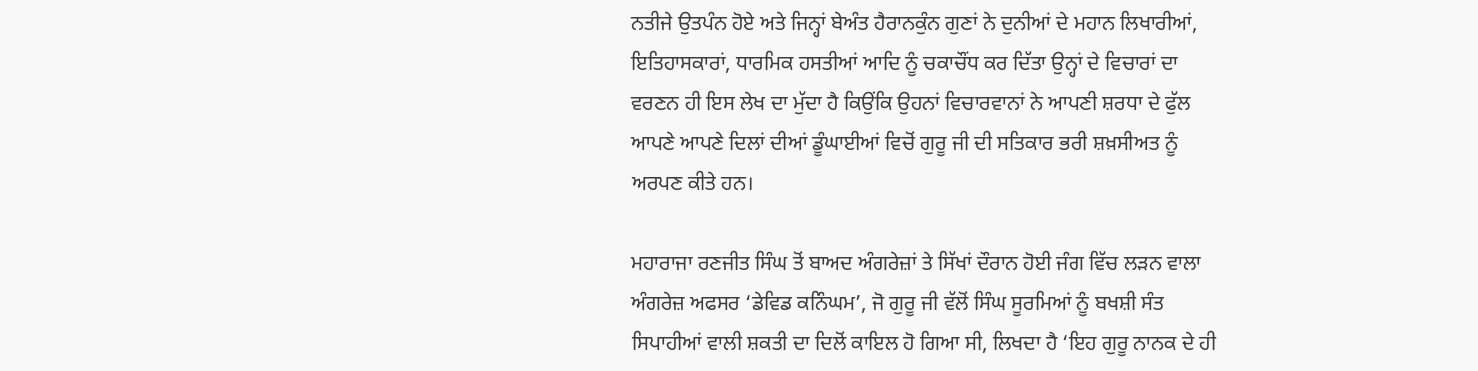ਨਤੀਜੇ ਉਤਪੰਨ ਹੋਏ ਅਤੇ ਜਿਨ੍ਹਾਂ ਬੇਅੰਤ ਹੈਰਾਨਕੁੰਨ ਗੁਣਾਂ ਨੇ ਦੁਨੀਆਂ ਦੇ ਮਹਾਨ ਲਿਖਾਰੀਆਂ, ਇਤਿਹਾਸਕਾਰਾਂ, ਧਾਰਮਿਕ ਹਸਤੀਆਂ ਆਦਿ ਨੂੰ ਚਕਾਚੌਂਧ ਕਰ ਦਿੱਤਾ ਉਨ੍ਹਾਂ ਦੇ ਵਿਚਾਰਾਂ ਦਾ ਵਰਣਨ ਹੀ ਇਸ ਲੇਖ ਦਾ ਮੁੱਦਾ ਹੈ ਕਿਉਂਕਿ ਉਹਨਾਂ ਵਿਚਾਰਵਾਨਾਂ ਨੇ ਆਪਣੀ ਸ਼ਰਧਾ ਦੇ ਫੁੱਲ ਆਪਣੇ ਆਪਣੇ ਦਿਲਾਂ ਦੀਆਂ ਡੂੰਘਾਈਆਂ ਵਿਚੋਂ ਗੁਰੂ ਜੀ ਦੀ ਸਤਿਕਾਰ ਭਰੀ ਸ਼ਖ਼ਸੀਅਤ ਨੂੰ ਅਰਪਣ ਕੀਤੇ ਹਨ।

ਮਹਾਰਾਜਾ ਰਣਜੀਤ ਸਿੰਘ ਤੋਂ ਬਾਅਦ ਅੰਗਰੇਜ਼ਾਂ ਤੇ ਸਿੱਖਾਂ ਦੌਰਾਨ ਹੋਈ ਜੰਗ ਵਿੱਚ ਲੜਨ ਵਾਲਾ ਅੰਗਰੇਜ਼ ਅਫਸਰ ‘ਡੇਵਿਡ ਕਨਿੰਘਮ’, ਜੋ ਗੁਰੂ ਜੀ ਵੱਲੋਂ ਸਿੰਘ ਸੂਰਮਿਆਂ ਨੂੰ ਬਖਸ਼ੀ ਸੰਤ ਸਿਪਾਹੀਆਂ ਵਾਲੀ ਸ਼ਕਤੀ ਦਾ ਦਿਲੋਂ ਕਾਇਲ ਹੋ ਗਿਆ ਸੀ, ਲਿਖਦਾ ਹੈ ‘ਇਹ ਗੁਰੂ ਨਾਨਕ ਦੇ ਹੀ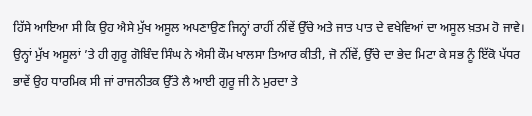ਹਿੱਸੇ ਆਇਆ ਸੀ ਕਿ ਉਹ ਐਸੇ ਮੁੱਖ ਅਸੂਲ ਅਪਣਾਉਣ ਜਿਨ੍ਹਾਂ ਰਾਹੀਂ ਨੀਂਵੇਂ ਉੱਚੇ ਅਤੇ ਜਾਤ ਪਾਤ ਦੇ ਵਖੇਵਿਆਂ ਦਾ ਅਸੂਲ ਖ਼ਤਮ ਹੋ ਜਾਵੇ। ਉਨ੍ਹਾਂ ਮੁੱਖ ਅਸੂਲਾਂ ’ਤੇ ਹੀ ਗੁਰੂ ਗੋਬਿੰਦ ਸਿੰਘ ਨੇ ਐਸੀ ਕੌਮ ਖਾਲਸਾ ਤਿਆਰ ਕੀਤੀ, ਜੋ ਨੀਂਵੇਂ, ਉੱਚੇ ਦਾ ਭੇਦ ਮਿਟਾ ਕੇ ਸਭ ਨੂੰ ਇੱਕੋ ਪੱਧਰ ਭਾਵੇਂ ਉਹ ਧਾਰਮਿਕ ਸੀ ਜਾਂ ਰਾਜਨੀਤਕ ਉੱਤੇ ਲੈ ਆਈ ਗੁਰੂ ਜੀ ਨੇ ਮੁਰਦਾ ਤੇ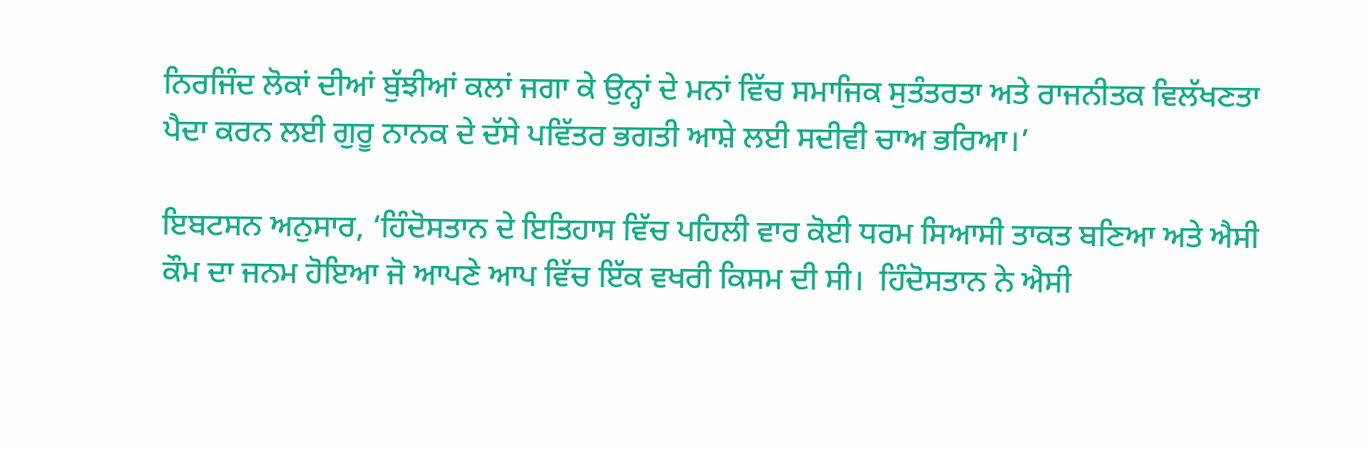ਨਿਰਜਿੰਦ ਲੋਕਾਂ ਦੀਆਂ ਬੁੱਝੀਆਂ ਕਲਾਂ ਜਗਾ ਕੇ ਉਨ੍ਹਾਂ ਦੇ ਮਨਾਂ ਵਿੱਚ ਸਮਾਜਿਕ ਸੁਤੰਤਰਤਾ ਅਤੇ ਰਾਜਨੀਤਕ ਵਿਲੱਖਣਤਾ ਪੈਦਾ ਕਰਨ ਲਈ ਗੁਰੂ ਨਾਨਕ ਦੇ ਦੱਸੇ ਪਵਿੱਤਰ ਭਗਤੀ ਆਸ਼ੇ ਲਈ ਸਦੀਵੀ ਚਾਅ ਭਰਿਆ।’

ਇਬਟਸਨ ਅਨੁਸਾਰ, ‘ਹਿੰਦੋਸਤਾਨ ਦੇ ਇਤਿਹਾਸ ਵਿੱਚ ਪਹਿਲੀ ਵਾਰ ਕੋਈ ਧਰਮ ਸਿਆਸੀ ਤਾਕਤ ਬਣਿਆ ਅਤੇ ਐਸੀ ਕੌਮ ਦਾ ਜਨਮ ਹੋਇਆ ਜੋ ਆਪਣੇ ਆਪ ਵਿੱਚ ਇੱਕ ਵਖਰੀ ਕਿਸਮ ਦੀ ਸੀ।  ਹਿੰਦੋਸਤਾਨ ਨੇ ਐਸੀ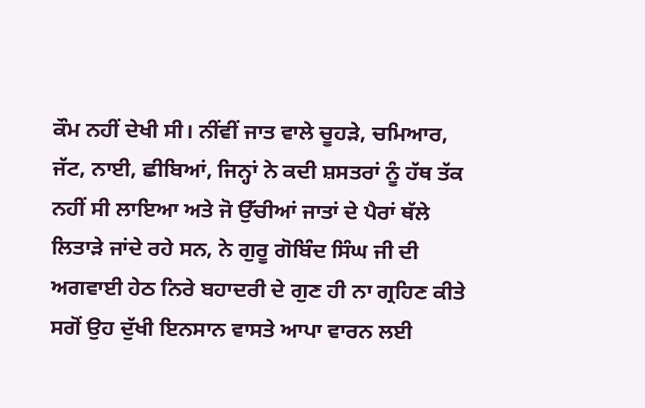ਕੌਮ ਨਹੀਂ ਦੇਖੀ ਸੀ। ਨੀਂਵੀਂ ਜਾਤ ਵਾਲੇ ਚੂਹੜੇ, ਚਮਿਆਰ, ਜੱਟ, ਨਾਈ, ਛੀਬਿਆਂ, ਜਿਨ੍ਹਾਂ ਨੇ ਕਦੀ ਸ਼ਸਤਰਾਂ ਨੂੰ ਹੱਥ ਤੱਕ ਨਹੀਂ ਸੀ ਲਾਇਆ ਅਤੇ ਜੋ ਉੱਚੀਆਂ ਜਾਤਾਂ ਦੇ ਪੈਰਾਂ ਥੱਲੇ ਲਿਤਾੜੇ ਜਾਂਦੇ ਰਹੇ ਸਨ, ਨੇ ਗੁਰੂ ਗੋਬਿੰਦ ਸਿੰਘ ਜੀ ਦੀ ਅਗਵਾਈ ਹੇਠ ਨਿਰੇ ਬਹਾਦਰੀ ਦੇ ਗੁਣ ਹੀ ਨਾ ਗ੍ਰਹਿਣ ਕੀਤੇ ਸਗੋਂ ਉਹ ਦੁੱਖੀ ਇਨਸਾਨ ਵਾਸਤੇ ਆਪਾ ਵਾਰਨ ਲਈ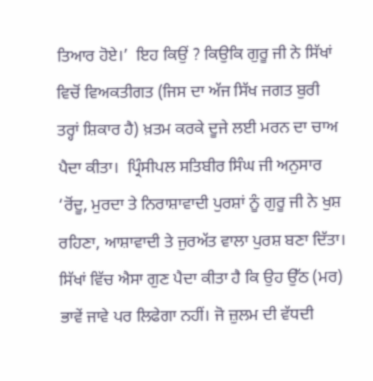ਤਿਆਰ ਹੋਏ।’  ਇਹ ਕਿਉਂ ? ਕਿਉਕਿ ਗੁਰੂ ਜੀ ਨੇ ਸਿੱਖਾਂ ਵਿਚੋਂ ਵਿਅਕਤੀਗਤ (ਜਿਸ ਦਾ ਅੱਜ ਸਿੱਖ ਜਗਤ ਬੁਰੀ ਤਰ੍ਹਾਂ ਸ਼ਿਕਾਰ ਹੈ) ਖ਼ਤਮ ਕਰਕੇ ਦੂਜੇ ਲਈ ਮਰਨ ਦਾ ਚਾਅ ਪੈਦਾ ਕੀਤਾ।  ਪ੍ਰਿੰਸੀਪਲ ਸਤਿਬੀਰ ਸਿੰਘ ਜੀ ਅਨੁਸਾਰ ‘ਰੋਂਦੂ, ਮੁਰਦਾ ਤੇ ਨਿਰਾਸ਼ਾਵਾਦੀ ਪੁਰਸ਼ਾਂ ਨੂੰ ਗੁਰੂ ਜੀ ਨੇ ਖੁਸ਼ ਰਹਿਣਾ, ਆਸ਼ਾਵਾਦੀ ਤੇ ਜੁਰਅੱਤ ਵਾਲਾ ਪੁਰਸ਼ ਬਣਾ ਦਿੱਤਾ। ਸਿੱਖਾਂ ਵਿੱਚ ਐਸਾ ਗੁਣ ਪੈਦਾ ਕੀਤਾ ਹੈ ਕਿ ਉਹ ਉੱਠ (ਮਰ) ਭਾਵੇਂ ਜਾਵੇ ਪਰ ਲਿਫੇਗਾ ਨਹੀਂ। ਜੋ ਜ਼ੁਲਮ ਦੀ ਵੱਧਦੀ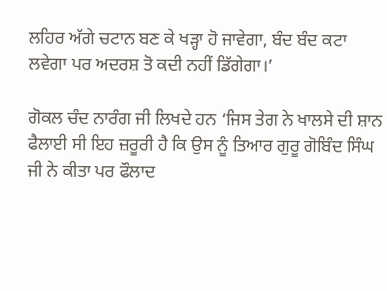ਲਹਿਰ ਅੱਗੇ ਚਟਾਨ ਬਣ ਕੇ ਖੜ੍ਹਾ ਹੋ ਜਾਵੇਗਾ, ਬੰਦ ਬੰਦ ਕਟਾ ਲਵੇਗਾ ਪਰ ਅਦਰਸ਼ ਤੋ ਕਦੀ ਨਹੀਂ ਡਿੱਗੇਗਾ।’

ਗੋਕਲ ਚੰਦ ਨਾਰੰਗ ਜੀ ਲਿਖਦੇ ਹਨ ‘ਜਿਸ ਤੇਗ ਨੇ ਖਾਲਸੇ ਦੀ ਸ਼ਾਨ ਫੈਲਾਈ ਸੀ ਇਹ ਜ਼ਰੂਰੀ ਹੈ ਕਿ ਉਸ ਨੂੰ ਤਿਆਰ ਗੁਰੂ ਗੋਬਿੰਦ ਸਿੰਘ ਜੀ ਨੇ ਕੀਤਾ ਪਰ ਫੌਲਾਦ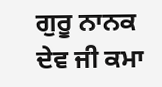ਗੁਰੂ ਨਾਨਕ ਦੇਵ ਜੀ ਕਮਾ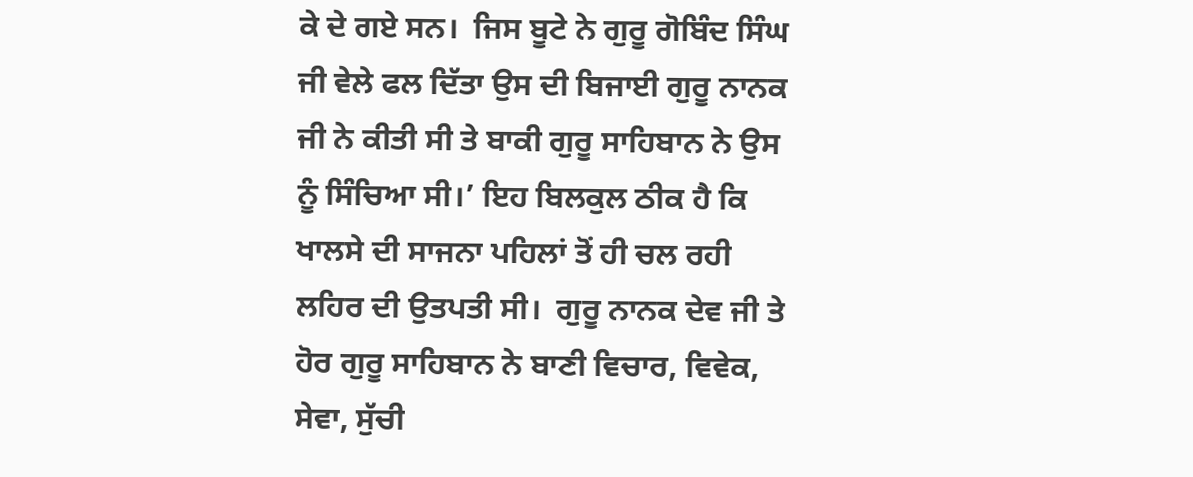ਕੇ ਦੇ ਗਏ ਸਨ।  ਜਿਸ ਬੂਟੇ ਨੇ ਗੁਰੂ ਗੋਬਿੰਦ ਸਿੰਘ ਜੀ ਵੇਲੇ ਫਲ ਦਿੱਤਾ ਉਸ ਦੀ ਬਿਜਾਈ ਗੁਰੂ ਨਾਨਕ ਜੀ ਨੇ ਕੀਤੀ ਸੀ ਤੇ ਬਾਕੀ ਗੁਰੂ ਸਾਹਿਬਾਨ ਨੇ ਉਸ ਨੂੰ ਸਿੰਚਿਆ ਸੀ।’ ਇਹ ਬਿਲਕੁਲ ਠੀਕ ਹੈ ਕਿ ਖਾਲਸੇ ਦੀ ਸਾਜਨਾ ਪਹਿਲਾਂ ਤੋਂ ਹੀ ਚਲ ਰਹੀ ਲਹਿਰ ਦੀ ਉਤਪਤੀ ਸੀ।  ਗੁਰੂ ਨਾਨਕ ਦੇਵ ਜੀ ਤੇ ਹੋਰ ਗੁਰੂ ਸਾਹਿਬਾਨ ਨੇ ਬਾਣੀ ਵਿਚਾਰ, ਵਿਵੇਕ, ਸੇਵਾ, ਸੁੱਚੀ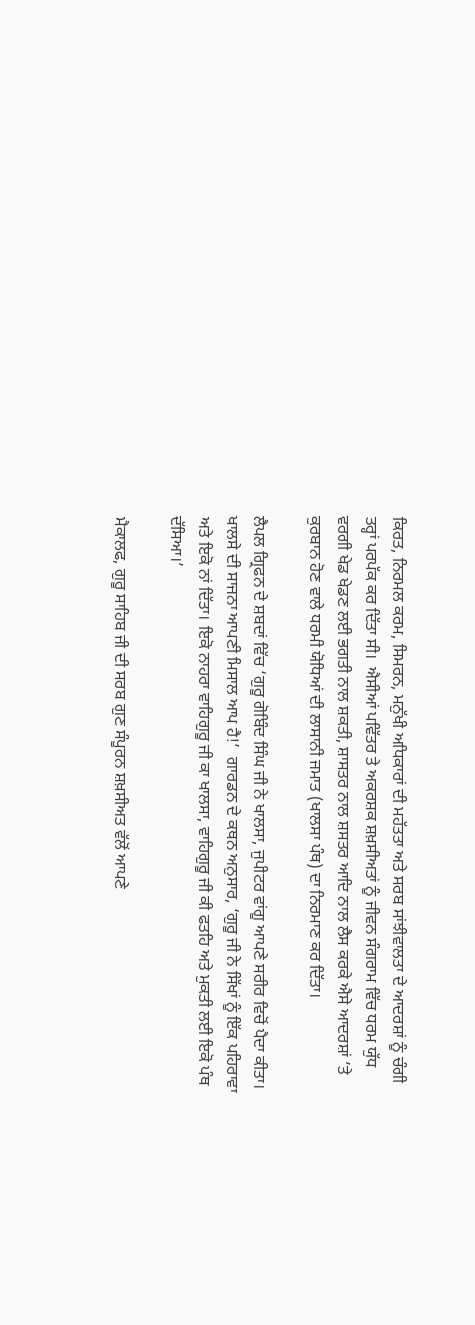ਕਿਰਤ, ਨਿਰਮਲ ਕਰਮ, ਸਿਮਰਨ, ਮਨੁੱਖੀ ਅਧਿਕਾਰਾਂ ਦੀ ਮਹੱਤਤਾ ਅਤੇ ਸਰਬ ਸਾਂਝੀਵਾਲਤਾ ਦੇ ਆਦਰਸ਼ਾਂ ਨੂੰ ਚੰਗੀ ਤਰ੍ਹਾਂ ਪਰਪੱਕ ਕਰ ਦਿੱਤਾ ਸੀ।  ਐਸੀਆਂ ਪਵਿੱਤਰ ਤੇ ਅਕਰਸ਼ਕ ਸ਼ਖ਼ਸੀਅਤਾਂ ਨੂੰ ਜੀਵਨ ਸੰਗਰਾਮ ਵਿੱਚ ਧਰਮ ਯੁੱਧ ਵਰਗੀ ਖੇਡ ਖੇਡਣ ਲਈ ਭਗਤੀ ਨਾਲ ਸ਼ਕਤੀ, ਸ਼ਾਸਤਰ ਨਾਲ ਸ਼ਸਤਰ ਆਦਿ ਨਾਲ ਲੈਸ ਕਰਕੇ ਐਸੇ ਆਦਰਸ਼ਾਂ ’ਤੇ ਕੁਰਬਾਨ ਹੋਣ ਵਾਲੇ ਧਰਮੀ ਯੋਧਿਆਂ ਦੀ ਲਾਸਾਨੀ ਜਮਾਤ (ਖਾਲਸਾ ਪੰਥ) ਦਾ ਨਿਰਮਾਣ ਕਰ ਦਿੱਤਾ।

ਲੈਪਲ ਗ੍ਰਿਫਨ ਦੇ ਸ਼ਬਦਾਂ ਵਿੱਚ ‘ਗੁਰੂ ਗੋਬਿੰਦ ਸਿੰਘ ਜੀ ਨੇ ਖਾਲਸਾ, ਜੁਪੀਟਰ ਵਾਂਗੂ ਆਪਣੇ ਸਰੀਰ ਵਿਚੋਂ ਪੈਦਾ ਕੀਤਾ।  ਖਾਲਸੇ ਦੀ ਸਾਜਨਾ ਆਪਣੀ ਮਿਸਾਲ ਆਪ ਹੈ!’  ਗਾਰਡਨ ਦੇ ਕਥਨ ਅਨੁਸਾਰ, ‘ਗੁਰੂ ਜੀ ਨੇ ਸਿੱਖਾਂ ਨੂੰ ਇੱਕ ਪਹਿਰਾਵਾ ਅਤੇ ਇਕੋ ਨਾਂ ਦਿੱਤਾ। ਇਕੋ ਨਾਹਰਾ ਵਾਹਿਗੁਰੂ ਜੀ ਕਾ ਖਾਲਸਾ, ਵਾਹਿਗੁਰੂ ਜੀ ਕੀ ਫਤਹਿ ਅਤੇ ਮੁਕਤੀ ਲਈ ਇਕੋ ਪੰਥ ਦੱਸਿਆ।’

ਮੈਕਾਲਫ, ਗੁਰੂ ਸਾਹਿਬ ਜੀ ਦੀ ਸਰਬ ਗੁਣ ਸੰਪੂਰਨ ਸ਼ਖ਼ਸੀਅਤ ਵੱਲੋਂ ਆਪਣੇ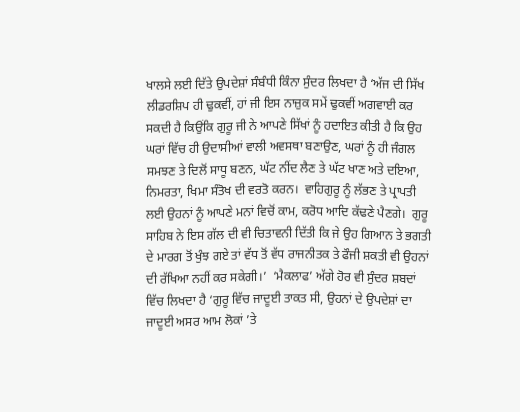ਖਾਲਸੇ ਲਈ ਦਿੱਤੇ ਉਪਦੇਸ਼ਾਂ ਸੰਬੰਧੀ ਕਿੰਨਾ ਸੁੰਦਰ ਲਿਖਦਾ ਹੈ ‘ਅੱਜ ਦੀ ਸਿੱਖ ਲੀਡਰਸ਼ਿਪ ਹੀ ਢੁਕਵੀਂ, ਹਾਂ ਜੀ ਇਸ ਨਾਜ਼ੁਕ ਸਮੇਂ ਢੁਕਵੀਂ ਅਗਵਾਈ ਕਰ ਸਕਦੀ ਹੈ ਕਿਉਂਕਿ ਗੁਰੂ ਜੀ ਨੇ ਆਪਣੇ ਸਿੱਖਾਂ ਨੂੰ ਹਦਾਇਤ ਕੀਤੀ ਹੈ ਕਿ ਉਹ ਘਰਾਂ ਵਿੱਚ ਹੀ ਉਦਾਸੀਆਂ ਵਾਲੀ ਅਵਸਥਾ ਬਣਾਉਣ, ਘਰਾਂ ਨੂੰ ਹੀ ਜੰਗਲ ਸਮਝਣ ਤੇ ਦਿਲੋਂ ਸਾਧੂ ਬਣਨ, ਘੱਟ ਨੀਂਦ ਲੈਣ ਤੇ ਘੱਟ ਖਾਣ ਅਤੇ ਦਇਆ, ਨਿਮਰਤਾ, ਖਿਮਾ ਸੰਤੋਖ ਦੀ ਵਰਤੋ ਕਰਨ।  ਵਾਹਿਗੁਰੂ ਨੂੰ ਲੱਭਣ ਤੇ ਪ੍ਰਾਪਤੀ ਲਈ ਉਹਨਾਂ ਨੂੰ ਆਪਣੇ ਮਨਾਂ ਵਿਚੋਂ ਕਾਮ, ਕਰੋਧ ਆਦਿ ਕੱਢਣੇ ਪੈਣਗੇ।  ਗੁਰੂ ਸਾਹਿਬ ਨੇ ਇਸ ਗੱਲ ਦੀ ਵੀ ਚਿਤਾਵਨੀ ਦਿੱਤੀ ਕਿ ਜੇ ਉਹ ਗਿਆਨ ਤੇ ਭਗਤੀ ਦੇ ਮਾਰਗ ਤੋਂ ਖੁੰਝ ਗਏ ਤਾਂ ਵੱਧ ਤੋਂ ਵੱਧ ਰਾਜਨੀਤਕ ਤੇ ਫੌਜੀ ਸ਼ਕਤੀ ਵੀ ਉਹਨਾਂ ਦੀ ਰੱਖਿਆ ਨਹੀਂ ਕਰ ਸਕੇਗੀ।’  ‘ਮੈਕਲਾਫ’ ਅੱਗੇ ਹੋਰ ਵੀ ਸੁੰਦਰ ਸ਼ਬਦਾਂ ਵਿੱਚ ਲਿਖਦਾ ਹੈ ‘ਗੁਰੂ ਵਿੱਚ ਜਾਦੂਈ ਤਾਕਤ ਸੀ, ਉਹਨਾਂ ਦੇ ਉਪਦੇਸ਼ਾਂ ਦਾ ਜਾਦੂਈ ਅਸਰ ਆਮ ਲੋਕਾਂ ’ਤੇ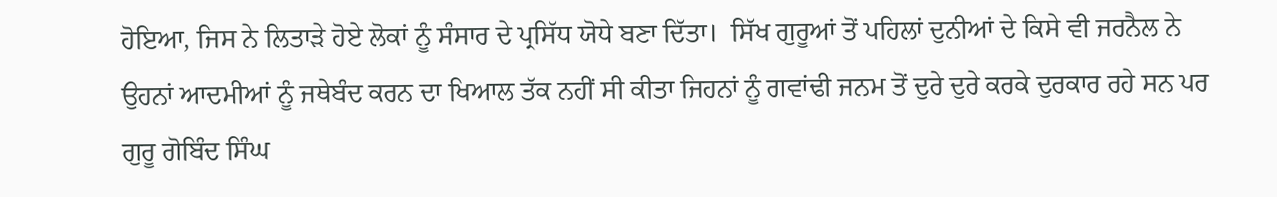ਹੋਇਆ, ਜਿਸ ਨੇ ਲਿਤਾੜੇ ਹੋਏ ਲੋਕਾਂ ਨੂੰ ਸੰਸਾਰ ਦੇ ਪ੍ਰਸਿੱਧ ਯੋਧੇ ਬਣਾ ਦਿੱਤਾ।  ਸਿੱਖ ਗੁਰੂਆਂ ਤੋਂ ਪਹਿਲਾਂ ਦੁਨੀਆਂ ਦੇ ਕਿਸੇ ਵੀ ਜਰਨੈਲ ਨੇ ਉਹਨਾਂ ਆਦਮੀਆਂ ਨੂੰ ਜਥੇਬੰਦ ਕਰਨ ਦਾ ਖਿਆਲ ਤੱਕ ਨਹੀਂ ਸੀ ਕੀਤਾ ਜਿਹਨਾਂ ਨੂੰ ਗਵਾਂਢੀ ਜਨਮ ਤੋਂ ਦੁਰੇ ਦੁਰੇ ਕਰਕੇ ਦੁਰਕਾਰ ਰਹੇ ਸਨ ਪਰ ਗੁਰੂ ਗੋਬਿੰਦ ਸਿੰਘ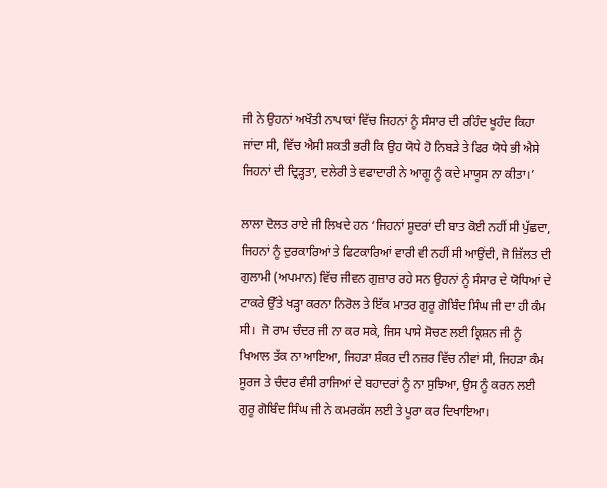ਜੀ ਨੇ ਉਹਨਾਂ ਅਖੌਤੀ ਨਾਪਾਕਾਂ ਵਿੱਚ ਜਿਹਨਾਂ ਨੂੰ ਸੰਸਾਰ ਦੀ ਰਹਿੰਦ ਖੂਹੰਦ ਕਿਹਾ ਜਾਂਦਾ ਸੀ, ਵਿੱਚ ਐਸੀ ਸ਼ਕਤੀ ਭਰੀ ਕਿ ਉਹ ਯੋਧੇ ਹੋ ਨਿਬੜੇ ਤੇ ਫਿਰ ਯੋਧੇ ਭੀ ਐਸੇ ਜਿਹਨਾਂ ਦੀ ਦ੍ਰਿੜ੍ਹਤਾ, ਦਲੇਰੀ ਤੇ ਵਫਾਦਾਰੀ ਨੇ ਆਗੂ ਨੂੰ ਕਦੇ ਮਾਯੂਸ ਨਾ ਕੀਤਾ।’

ਲਾਲਾ ਦੋਲਤ ਰਾਏ ਜੀ ਲਿਖਦੇ ਹਨ ‘ਜਿਹਨਾਂ ਸ਼ੂਦਰਾਂ ਦੀ ਬਾਤ ਕੋਈ ਨਹੀਂ ਸੀ ਪੁੱਛਦਾ, ਜਿਹਨਾਂ ਨੂੰ ਦੁਰਕਾਰਿਆਂ ਤੇ ਫਿਟਕਾਰਿਆਂ ਵਾਰੀ ਵੀ ਨਹੀਂ ਸੀ ਆਉਂਦੀ, ਜੋ ਜ਼ਿੱਲਤ ਦੀ ਗੁਲਾਮੀ (ਅਪਮਾਨ) ਵਿੱਚ ਜੀਵਨ ਗੁਜ਼ਾਰ ਰਹੇ ਸਨ ਉਹਨਾਂ ਨੂੰ ਸੰਸਾਰ ਦੇ ਯੋਧਿਆਂ ਦੇ ਟਾਕਰੇ ਉੱਤੇ ਖੜ੍ਹਾ ਕਰਨਾ ਨਿਰੋਲ ਤੇ ਇੱਕ ਮਾਤਰ ਗੁਰੂ ਗੋਬਿੰਦ ਸਿੰਘ ਜੀ ਦਾ ਹੀ ਕੰਮ ਸੀ।  ਜੋ ਰਾਮ ਚੰਦਰ ਜੀ ਨਾ ਕਰ ਸਕੇ, ਜਿਸ ਪਾਸੇ ਸੋਚਣ ਲਈ ਕ੍ਰਿਸ਼ਨ ਜੀ ਨੂੰ ਖਿਆਲ ਤੱਕ ਨਾ ਆਇਆ, ਜਿਹੜਾ ਸ਼ੰਕਰ ਦੀ ਨਜ਼ਰ ਵਿੱਚ ਨੀਵਾਂ ਸੀ, ਜਿਹੜਾ ਕੰਮ ਸੂਰਜ ਤੇ ਚੰਦਰ ਵੰਸੀ ਰਾਜਿਆਂ ਦੇ ਬਹਾਦਰਾਂ ਨੂੰ ਨਾ ਸੁਝਿਆ, ਉਸ ਨੂੰ ਕਰਨ ਲਈ ਗੁਰੂ ਗੋਬਿੰਦ ਸਿੰਘ ਜੀ ਨੇ ਕਮਰਕੱਸ ਲਈ ਤੇ ਪੂਰਾ ਕਰ ਦਿਖਾਇਆ।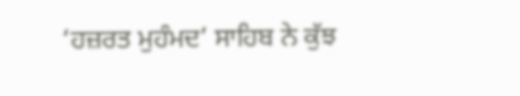‘ਹਜ਼ਰਤ ਮੁਹੰਮਦ’ ਸਾਹਿਬ ਨੇ ਕੁੱਝ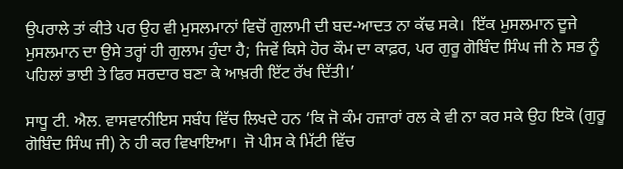ਉਪਰਾਲੇ ਤਾਂ ਕੀਤੇ ਪਰ ਉਹ ਵੀ ਮੁਸਲਮਾਨਾਂ ਵਿਚੋਂ ਗੁਲਾਮੀ ਦੀ ਬਦ-ਆਦਤ ਨਾ ਕੱਢ ਸਕੇ।  ਇੱਕ ਮੁਸਲਮਾਨ ਦੂਜੇ ਮੁਸਲਮਾਨ ਦਾ ਉਸੇ ਤਰ੍ਹਾਂ ਹੀ ਗੁਲਾਮ ਹੁੰਦਾ ਹੈ; ਜਿਵੇਂ ਕਿਸੇ ਹੋਰ ਕੌਮ ਦਾ ਕਾਫ਼ਰ, ਪਰ ਗੁਰੂ ਗੋਬਿੰਦ ਸਿੰਘ ਜੀ ਨੇ ਸਭ ਨੂੰ ਪਹਿਲਾਂ ਭਾਈ ਤੇ ਫਿਰ ਸਰਦਾਰ ਬਣਾ ਕੇ ਆਖ਼ਰੀ ਇੱਟ ਰੱਖ ਦਿੱਤੀ।’

ਸਾਧੂ ਟੀ. ਐਲ. ਵਾਸਵਾਨੀਇਸ ਸਬੰਧ ਵਿੱਚ ਲਿਖਦੇ ਹਨ ‘ਕਿ ਜੋ ਕੰਮ ਹਜ਼ਾਰਾਂ ਰਲ ਕੇ ਵੀ ਨਾ ਕਰ ਸਕੇ ਉਹ ਇਕੋ (ਗੁਰੂ ਗੋਬਿੰਦ ਸਿੰਘ ਜੀ) ਨੇ ਹੀ ਕਰ ਵਿਖਾਇਆ।  ਜੋ ਪੀਸ ਕੇ ਮਿੱਟੀ ਵਿੱਚ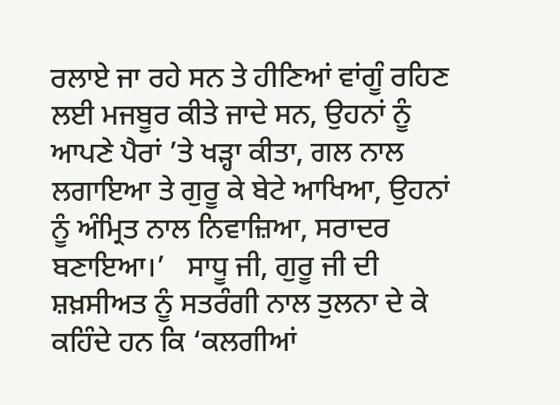ਰਲਾਏ ਜਾ ਰਹੇ ਸਨ ਤੇ ਹੀਣਿਆਂ ਵਾਂਗੂੰ ਰਹਿਣ ਲਈ ਮਜਬੂਰ ਕੀਤੇ ਜਾਦੇ ਸਨ, ਉਹਨਾਂ ਨੂੰ ਆਪਣੇ ਪੈਰਾਂ ’ਤੇ ਖੜ੍ਹਾ ਕੀਤਾ, ਗਲ ਨਾਲ ਲਗਾਇਆ ਤੇ ਗੁਰੂ ਕੇ ਬੇਟੇ ਆਖਿਆ, ਉਹਨਾਂ ਨੂੰ ਅੰਮ੍ਰਿਤ ਨਾਲ ਨਿਵਾਜ਼ਿਆ, ਸਰਾਦਰ ਬਣਾਇਆ।’   ਸਾਧੂ ਜੀ, ਗੁਰੂ ਜੀ ਦੀ ਸ਼ਖ਼ਸੀਅਤ ਨੂੰ ਸਤਰੰਗੀ ਨਾਲ ਤੁਲਨਾ ਦੇ ਕੇ ਕਹਿੰਦੇ ਹਨ ਕਿ ‘ਕਲਗੀਆਂ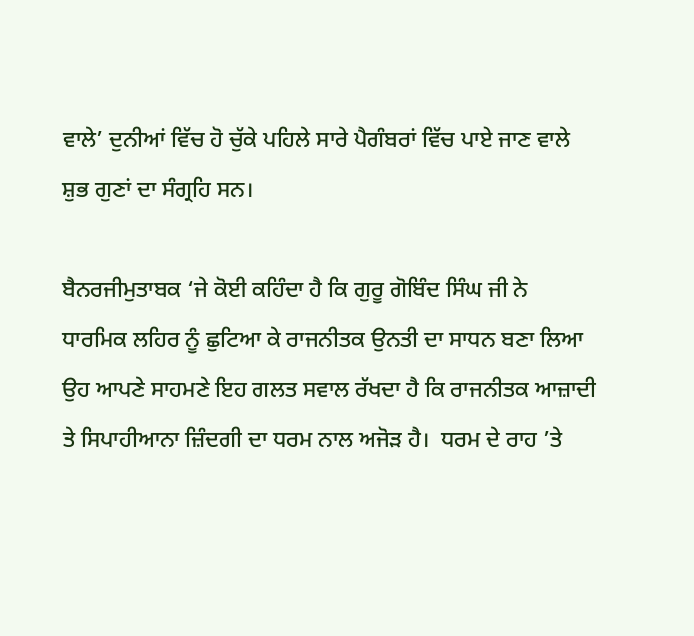ਵਾਲੇ’ ਦੁਨੀਆਂ ਵਿੱਚ ਹੋ ਚੁੱਕੇ ਪਹਿਲੇ ਸਾਰੇ ਪੈਗੰਬਰਾਂ ਵਿੱਚ ਪਾਏ ਜਾਣ ਵਾਲੇ ਸ਼ੁਭ ਗੁਣਾਂ ਦਾ ਸੰਗ੍ਰਹਿ ਸਨ।

ਬੈਨਰਜੀਮੁਤਾਬਕ ‘ਜੇ ਕੋਈ ਕਹਿੰਦਾ ਹੈ ਕਿ ਗੁਰੂ ਗੋਬਿੰਦ ਸਿੰਘ ਜੀ ਨੇ ਧਾਰਮਿਕ ਲਹਿਰ ਨੂੰ ਛੁਟਿਆ ਕੇ ਰਾਜਨੀਤਕ ਉਨਤੀ ਦਾ ਸਾਧਨ ਬਣਾ ਲਿਆ ਉਹ ਆਪਣੇ ਸਾਹਮਣੇ ਇਹ ਗਲਤ ਸਵਾਲ ਰੱਖਦਾ ਹੈ ਕਿ ਰਾਜਨੀਤਕ ਆਜ਼ਾਦੀ ਤੇ ਸਿਪਾਹੀਆਨਾ ਜ਼ਿੰਦਗੀ ਦਾ ਧਰਮ ਨਾਲ ਅਜੋੜ ਹੈ।  ਧਰਮ ਦੇ ਰਾਹ ’ਤੇ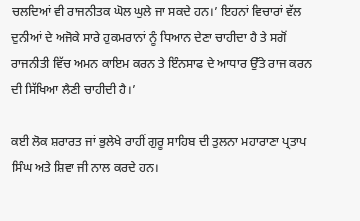ਚਲਦਿਆਂ ਵੀ ਰਾਜਨੀਤਕ ਘੋਲ ਘੁਲੇ ਜਾ ਸਕਦੇ ਹਨ।’ ਇਹਨਾਂ ਵਿਚਾਰਾਂ ਵੱਲ ਦੁਨੀਆਂ ਦੇ ਅਜੋਕੇ ਸਾਰੇ ਹੁਕਮਰਾਨਾਂ ਨੂੰ ਧਿਆਨ ਦੇਣਾ ਚਾਹੀਦਾ ਹੈ ਤੇ ਸਗੋਂ ਰਾਜਨੀਤੀ ਵਿੱਚ ਅਮਨ ਕਾਇਮ ਕਰਨ ਤੇ ਇੰਨਸਾਫ ਦੇ ਆਧਾਰ ਉੱਤੇ ਰਾਜ ਕਰਨ ਦੀ ਸਿੱਖਿਆ ਲੈਣੀ ਚਾਹੀਦੀ ਹੈ।’

ਕਈ ਲੋਕ ਸ਼ਰਾਰਤ ਜਾਂ ਭੁਲੇਖੇ ਰਾਹੀਂ ਗੁਰੂ ਸਾਹਿਬ ਦੀ ਤੁਲਨਾ ਮਹਾਰਾਣਾ ਪ੍ਰਤਾਪ ਸਿੰਘ ਅਤੇ ਸ਼ਿਵਾ ਜੀ ਨਾਲ ਕਰਦੇ ਹਨ।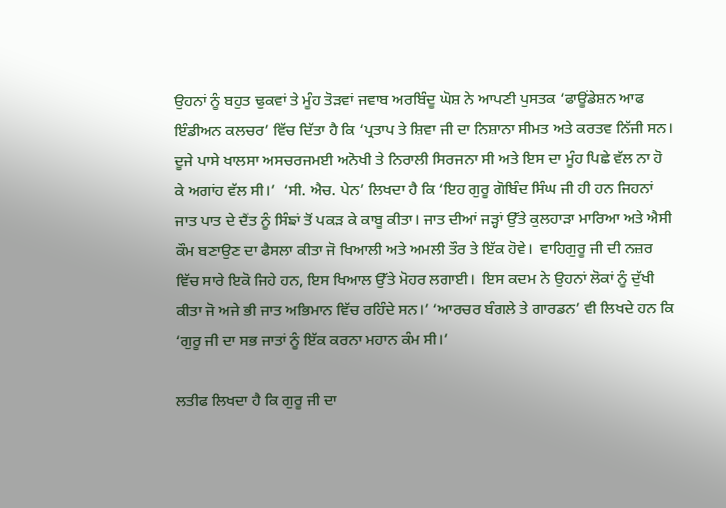ਉਹਨਾਂ ਨੂੰ ਬਹੁਤ ਢੁਕਵਾਂ ਤੇ ਮੂੰਹ ਤੋੜਵਾਂ ਜਵਾਬ ਅਰਬਿੰਦੂ ਘੋਸ਼ ਨੇ ਆਪਣੀ ਪੁਸਤਕ ‘ਫਾਊਂਡੇਸ਼ਨ ਆਫ ਇੰਡੀਅਨ ਕਲਚਰ’ ਵਿੱਚ ਦਿੱਤਾ ਹੈ ਕਿ ‘ਪ੍ਰਤਾਪ ਤੇ ਸ਼ਿਵਾ ਜੀ ਦਾ ਨਿਸ਼ਾਨਾ ਸੀਮਤ ਅਤੇ ਕਰਤਵ ਨਿੱਜੀ ਸਨ।  ਦੂਜੇ ਪਾਸੇ ਖਾਲਸਾ ਅਸਚਰਜਮਈ ਅਨੋਖੀ ਤੇ ਨਿਰਾਲੀ ਸਿਰਜਨਾ ਸੀ ਅਤੇ ਇਸ ਦਾ ਮੂੰਹ ਪਿਛੇ ਵੱਲ ਨਾ ਹੋ ਕੇ ਅਗਾਂਹ ਵੱਲ ਸੀ।’  ‘ਸੀ. ਐਚ. ਪੇਨ’ ਲਿਖਦਾ ਹੈ ਕਿ ‘ਇਹ ਗੁਰੂ ਗੋਬਿੰਦ ਸਿੰਘ ਜੀ ਹੀ ਹਨ ਜਿਹਨਾਂ ਜਾਤ ਪਾਤ ਦੇ ਦੈਂਤ ਨੂੰ ਸਿੰਙਾਂ ਤੋਂ ਪਕੜ ਕੇ ਕਾਬੂ ਕੀਤਾ। ਜਾਤ ਦੀਆਂ ਜੜ੍ਹਾਂ ਉੱਤੇ ਕੁਲਹਾੜਾ ਮਾਰਿਆ ਅਤੇ ਐਸੀ ਕੌਮ ਬਣਾਉਣ ਦਾ ਫੈਸਲਾ ਕੀਤਾ ਜੋ ਖਿਆਲੀ ਅਤੇ ਅਮਲੀ ਤੌਰ ਤੇ ਇੱਕ ਹੋਵੇ।  ਵਾਹਿਗੁਰੂ ਜੀ ਦੀ ਨਜ਼ਰ ਵਿੱਚ ਸਾਰੇ ਇਕੋ ਜਿਹੇ ਹਨ, ਇਸ ਖਿਆਲ ਉੱਤੇ ਮੋਹਰ ਲਗਾਈ।  ਇਸ ਕਦਮ ਨੇ ਉਹਨਾਂ ਲੋਕਾਂ ਨੂੰ ਦੁੱਖੀ ਕੀਤਾ ਜੋ ਅਜੇ ਭੀ ਜਾਤ ਅਭਿਮਾਨ ਵਿੱਚ ਰਹਿੰਦੇ ਸਨ।’ ‘ਆਰਚਰ ਬੰਗਲੇ ਤੇ ਗਾਰਡਨ’ ਵੀ ਲਿਖਦੇ ਹਨ ਕਿ ‘ਗੁਰੂ ਜੀ ਦਾ ਸਭ ਜਾਤਾਂ ਨੂੰ ਇੱਕ ਕਰਨਾ ਮਹਾਨ ਕੰਮ ਸੀ।’

ਲਤੀਫ ਲਿਖਦਾ ਹੈ ਕਿ ਗੁਰੂ ਜੀ ਦਾ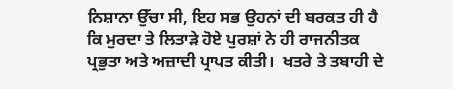ਨਿਸ਼ਾਨਾ ਉੱਚਾ ਸੀ, ਇਹ ਸਭ ਉਹਨਾਂ ਦੀ ਬਰਕਤ ਹੀ ਹੈ ਕਿ ਮੁਰਦਾ ਤੇ ਲਿਤਾੜੇ ਹੋਏ ਪੁਰਸ਼ਾਂ ਨੇ ਹੀ ਰਾਜਨੀਤਕ ਪ੍ਰਭੁਤਾ ਅਤੇ ਅਜ਼ਾਦੀ ਪ੍ਰਾਪਤ ਕੀਤੀ।  ਖਤਰੇ ਤੇ ਤਬਾਹੀ ਦੇ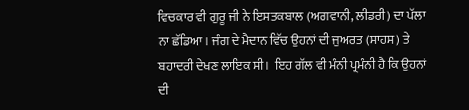ਵਿਚਕਾਰ ਵੀ ਗੁਰੂ ਜੀ ਨੇ ਇਸਤਕਬਾਲ (ਅਗਵਾਨੀ, ਲੀਡਰੀ) ਦਾ ਪੱਲਾ ਨਾ ਛੱਡਿਆ। ਜੰਗ ਦੇ ਮੈਦਾਨ ਵਿੱਚ ਉਹਨਾਂ ਦੀ ਜੁਅਰਤ (ਸਾਹਸ) ਤੇ ਬਹਾਦਰੀ ਦੇਖਣ ਲਾਇਕ ਸੀ।  ਇਹ ਗੱਲ ਵੀ ਮੰਨੀ ਪ੍ਰਮੰਨੀ ਹੈ ਕਿ ਉਹਨਾਂ ਦੀ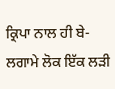ਕ੍ਰਿਪਾ ਨਾਲ ਹੀ ਬੇ-ਲਗਾਮੇ ਲੋਕ ਇੱਕ ਲੜੀ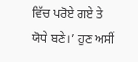ਵਿੱਚ ਪਰੋਏ ਗਏ ਤੇ ਯੋਧੇ ਬਣੇ।’ ਹੁਣ ਅਸੀਂ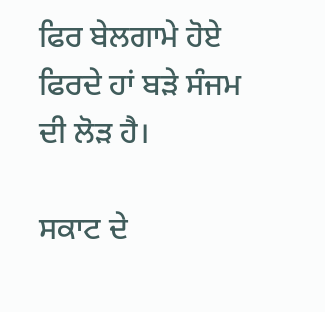ਫਿਰ ਬੇਲਗਾਮੇ ਹੋਏ ਫਿਰਦੇ ਹਾਂ ਬੜੇ ਸੰਜਮ ਦੀ ਲੋੜ ਹੈ।

ਸਕਾਟ ਦੇ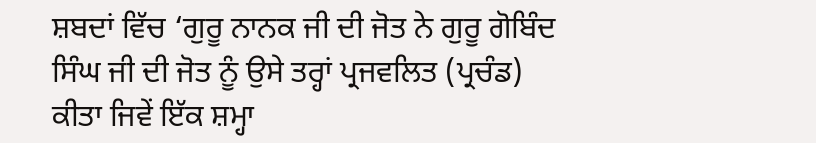ਸ਼ਬਦਾਂ ਵਿੱਚ ‘ਗੁਰੂ ਨਾਨਕ ਜੀ ਦੀ ਜੋਤ ਨੇ ਗੁਰੂ ਗੋਬਿੰਦ ਸਿੰਘ ਜੀ ਦੀ ਜੋਤ ਨੂੰ ਉਸੇ ਤਰ੍ਹਾਂ ਪ੍ਰਜਵਲਿਤ (ਪ੍ਰਚੰਡ) ਕੀਤਾ ਜਿਵੇਂ ਇੱਕ ਸ਼ਮ੍ਹਾ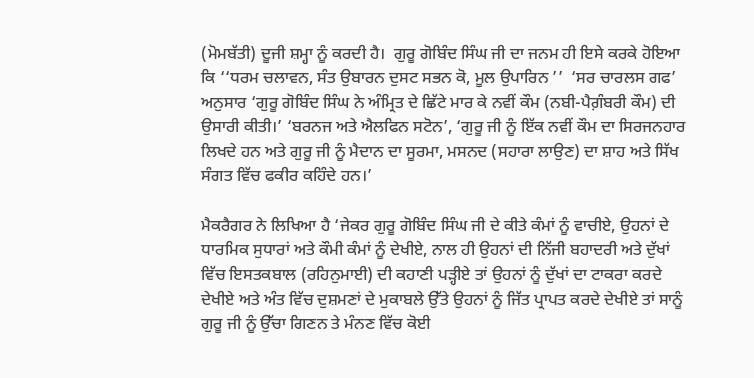(ਮੋਮਬੱਤੀ) ਦੂਜੀ ਸ਼ਮ੍ਹਾ ਨੂੰ ਕਰਦੀ ਹੈ।  ਗੁਰੂ ਗੋਬਿੰਦ ਸਿੰਘ ਜੀ ਦਾ ਜਨਮ ਹੀ ਇਸੇ ਕਰਕੇ ਹੋਇਆ ਕਿ ‘‘ਧਰਮ ਚਲਾਵਨ, ਸੰਤ ਉਬਾਰਨ ਦੁਸਟ ਸਭਨ ਕੋ, ਮੂਲ ਉਪਾਰਿਨ ’’  ‘ਸਰ ਚਾਰਲਸ ਗਫ’ ਅਨੁਸਾਰ ‘ਗੁਰੂ ਗੋਬਿੰਦ ਸਿੰਘ ਨੇ ਅੰਮ੍ਰਿਤ ਦੇ ਛਿੱਟੇ ਮਾਰ ਕੇ ਨਵੀਂ ਕੌਮ (ਨਬੀ-ਪੈਗ਼ੰਬਰੀ ਕੌਮ) ਦੀ ਉਸਾਰੀ ਕੀਤੀ।’ ‘ਬਰਨਜ ਅਤੇ ਐਲਫਿਨ ਸਟੋਨ’, ‘ਗੁਰੂ ਜੀ ਨੂੰ ਇੱਕ ਨਵੀਂ ਕੌਮ ਦਾ ਸਿਰਜਨਹਾਰ ਲਿਖਦੇ ਹਨ ਅਤੇ ਗੁਰੂ ਜੀ ਨੂੰ ਮੈਦਾਨ ਦਾ ਸੂਰਮਾ, ਮਸਨਦ (ਸਹਾਰਾ ਲਾਉਣ) ਦਾ ਸ਼ਾਹ ਅਤੇ ਸਿੱਖ ਸੰਗਤ ਵਿੱਚ ਫਕੀਰ ਕਹਿੰਦੇ ਹਨ।’

ਮੈਕਰੈਗਰ ਨੇ ਲਿਖਿਆ ਹੈ ‘ਜੇਕਰ ਗੁਰੂ ਗੋਬਿੰਦ ਸਿੰਘ ਜੀ ਦੇ ਕੀਤੇ ਕੰਮਾਂ ਨੂੰ ਵਾਚੀਏ, ਉਹਨਾਂ ਦੇ ਧਾਰਮਿਕ ਸੁਧਾਰਾਂ ਅਤੇ ਕੌਮੀ ਕੰਮਾਂ ਨੂੰ ਦੇਖੀਏ, ਨਾਲ ਹੀ ਉਹਨਾਂ ਦੀ ਨਿੱਜੀ ਬਹਾਦਰੀ ਅਤੇ ਦੁੱਖਾਂ ਵਿੱਚ ਇਸਤਕਬਾਲ (ਰਹਿਨੁਮਾਈ) ਦੀ ਕਹਾਣੀ ਪੜ੍ਹੀਏ ਤਾਂ ਉਹਨਾਂ ਨੂੰ ਦੁੱਖਾਂ ਦਾ ਟਾਕਰਾ ਕਰਦੇ ਦੇਖੀਏ ਅਤੇ ਅੰਤ ਵਿੱਚ ਦੁਸ਼ਮਣਾਂ ਦੇ ਮੁਕਾਬਲੇ ਉੱਤੇ ਉਹਨਾਂ ਨੂੰ ਜਿੱਤ ਪ੍ਰਾਪਤ ਕਰਦੇ ਦੇਖੀਏ ਤਾਂ ਸਾਨੂੰ ਗੁਰੂ ਜੀ ਨੂੰ ਉੱਚਾ ਗਿਣਨ ਤੇ ਮੰਨਣ ਵਿੱਚ ਕੋਈ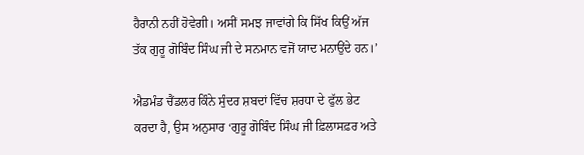ਹੈਰਾਨੀ ਨਹੀਂ ਹੋਵੇਗੀ। ਅਸੀਂ ਸਮਝ ਜਾਵਾਂਗੇ ਕਿ ਸਿੱਖ ਕਿਉਂ ਅੱਜ ਤੱਕ ਗੁਰੂ ਗੋਬਿੰਦ ਸਿੰਘ ਜੀ ਦੇ ਸਨਮਾਨ ਵਜੋਂ ਯਾਦ ਮਨਾਉਂਦੇ ਹਨ।’

ਐਡਮੰਡ ਚੈਂਡਲਰ ਕਿੰਨੇ ਸੁੰਦਰ ਸ਼ਬਦਾਂ ਵਿੱਚ ਸ਼ਰਧਾ ਦੇ ਫੁੱਲ ਭੇਟ ਕਰਦਾ ਹੈ, ਉਸ ਅਨੁਸਾਰ ‘ਗੁਰੂ ਗੋਬਿੰਦ ਸਿੰਘ ਜੀ ਫ਼ਿਲਾਸਫ਼ਰ ਅਤੇ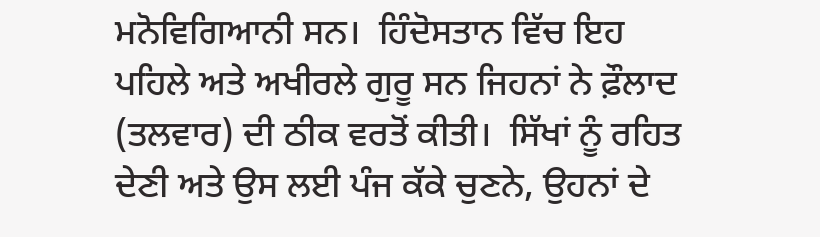ਮਨੋਵਿਗਿਆਨੀ ਸਨ।  ਹਿੰਦੋਸਤਾਨ ਵਿੱਚ ਇਹ ਪਹਿਲੇ ਅਤੇ ਅਖੀਰਲੇ ਗੁਰੂ ਸਨ ਜਿਹਨਾਂ ਨੇ ਫ਼ੌਲਾਦ (ਤਲਵਾਰ) ਦੀ ਠੀਕ ਵਰਤੋਂ ਕੀਤੀ।  ਸਿੱਖਾਂ ਨੂੰ ਰਹਿਤ ਦੇਣੀ ਅਤੇ ਉਸ ਲਈ ਪੰਜ ਕੱਕੇ ਚੁਣਨੇ, ਉਹਨਾਂ ਦੇ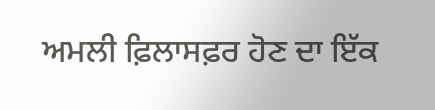ਅਮਲੀ ਫ਼ਿਲਾਸਫ਼ਰ ਹੋਣ ਦਾ ਇੱਕ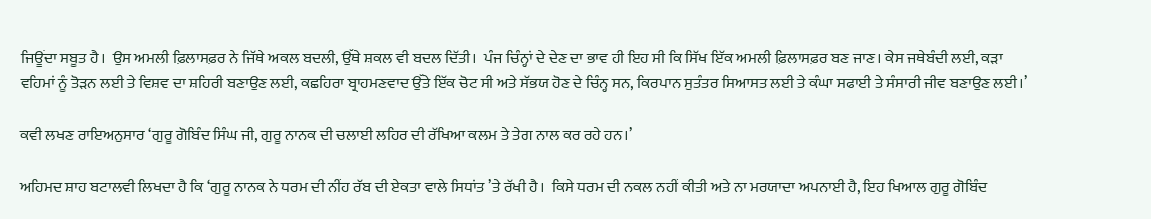ਜਿਊਂਦਾ ਸਬੂਤ ਹੈ।  ਉਸ ਅਮਲੀ ਫ਼ਿਲਾਸਫ਼ਰ ਨੇ ਜਿੱਥੇ ਅਕਲ ਬਦਲੀ, ਉੱਥੇ ਸ਼ਕਲ ਵੀ ਬਦਲ ਦਿੱਤੀ।  ਪੰਜ ਚਿੰਨ੍ਹਾਂ ਦੇ ਦੇਣ ਦਾ ਭਾਵ ਹੀ ਇਹ ਸੀ ਕਿ ਸਿੱਖ ਇੱਕ ਅਮਲੀ ਫ਼ਿਲਾਸਫ਼ਰ ਬਣ ਜਾਣ। ਕੇਸ ਜਥੇਬੰਦੀ ਲਈ, ਕੜਾ ਵਹਿਮਾਂ ਨੂੰ ਤੋੜਨ ਲਈ ਤੇ ਵਿਸ਼ਵ ਦਾ ਸ਼ਹਿਰੀ ਬਣਾਉਣ ਲਈ, ਕਛਹਿਰਾ ਬ੍ਰਾਹਮਣਵਾਦ ਉੱਤੇ ਇੱਕ ਚੋਟ ਸੀ ਅਤੇ ਸੱਭਯ ਹੋਣ ਦੇ ਚਿੰਨ੍ਹ ਸਨ, ਕਿਰਪਾਨ ਸੁਤੰਤਰ ਸਿਆਸਤ ਲਈ ਤੇ ਕੰਘਾ ਸਫਾਈ ਤੇ ਸੰਸਾਰੀ ਜੀਵ ਬਣਾਉਣ ਲਈ।’

ਕਵੀ ਲਖਣ ਰਾਇਅਨੁਸਾਰ ‘ਗੁਰੂ ਗੋਬਿੰਦ ਸਿੰਘ ਜੀ, ਗੁਰੂ ਨਾਨਕ ਦੀ ਚਲਾਈ ਲਹਿਰ ਦੀ ਰੱਖਿਆ ਕਲਮ ਤੇ ਤੇਗ ਨਾਲ ਕਰ ਰਹੇ ਹਨ।’

ਅਹਿਮਦ ਸ਼ਾਹ ਬਟਾਲਵੀ ਲਿਖਦਾ ਹੈ ਕਿ ‘ਗੁਰੂ ਨਾਨਕ ਨੇ ਧਰਮ ਦੀ ਨੀਂਹ ਰੱਬ ਦੀ ਏਕਤਾ ਵਾਲੇ ਸਿਧਾਂਤ ’ਤੇ ਰੱਖੀ ਹੈ।  ਕਿਸੇ ਧਰਮ ਦੀ ਨਕਲ ਨਹੀਂ ਕੀਤੀ ਅਤੇ ਨਾ ਮਰਯਾਦਾ ਅਪਨਾਈ ਹੈ, ਇਹ ਖਿਆਲ ਗੁਰੂ ਗੋਬਿੰਦ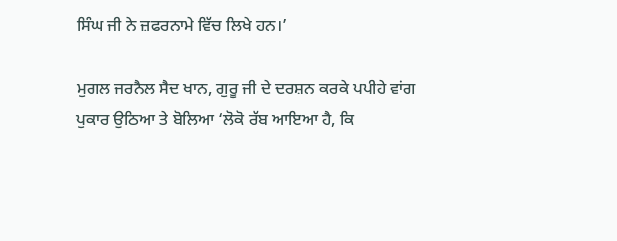ਸਿੰਘ ਜੀ ਨੇ ਜ਼ਫਰਨਾਮੇ ਵਿੱਚ ਲਿਖੇ ਹਨ।’

ਮੁਗਲ ਜਰਨੈਲ ਸੈਦ ਖਾਨ, ਗੁਰੂ ਜੀ ਦੇ ਦਰਸ਼ਨ ਕਰਕੇ ਪਪੀਹੇ ਵਾਂਗ ਪੁਕਾਰ ਉਠਿਆ ਤੇ ਬੋਲਿਆ ‘ਲੋਕੋ ਰੱਬ ਆਇਆ ਹੈ, ਕਿ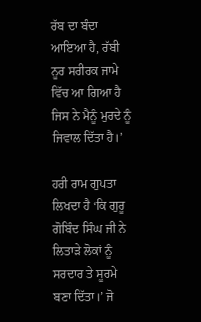ਰੱਬ ਦਾ ਬੰਦਾ ਆਇਆ ਹੈ, ਰੱਬੀ ਨੂਰ ਸਰੀਰਕ ਜਾਮੇ ਵਿੱਚ ਆ ਗਿਆ ਹੈ ਜਿਸ ਨੇ ਮੈਨੂੰ ਮੁਰਦੇ ਨੂੰ ਜਿਵਾਲ ਦਿੱਤਾ ਹੈ।’

ਹਰੀ ਰਾਮ ਗੁਪਤਾ ਲਿਖਦਾ ਹੈ ‘ਕਿ ਗੁਰੂ ਗੋਬਿੰਦ ਸਿੰਘ ਜੀ ਨੇ ਲਿਤਾੜੇ ਲੋਕਾਂ ਨੂੰ ਸਰਦਾਰ ਤੇ ਸੂਰਮੇ ਬਣਾ ਦਿੱਤਾ।’ ਜੋ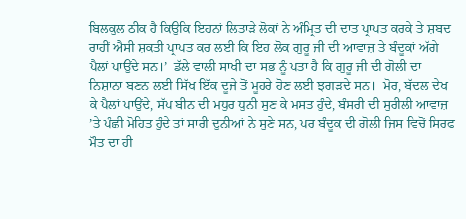ਬਿਲਕੁਲ ਠੀਕ ਹੈ ਕਿਉਕਿ ਇਹਨਾਂ ਲਿਤਾੜੇ ਲੋਕਾਂ ਨੇ ਅੰਮ੍ਰਿਤ ਦੀ ਦਾਤ ਪ੍ਰਾਪਤ ਕਰਕੇ ਤੇ ਸ਼ਬਦ ਰਾਹੀਂ ਐਸੀ ਸ਼ਕਤੀ ਪ੍ਰਾਪਤ ਕਰ ਲਈ ਕਿ ਇਹ ਲੋਕ ਗੁਰੂ ਜੀ ਦੀ ਆਵਾਜ਼ ਤੇ ਬੰਦੂਕਾਂ ਅੱਗੇ ਪੈਲਾਂ ਪਾਉਂਦੇ ਸਨ।’  ਡੱਲੇ ਵਾਲੀ ਸਾਖੀ ਦਾ ਸਭ ਨੂੰ ਪਤਾ ਹੈ ਕਿ ਗੁਰੂ ਜੀ ਦੀ ਗੋਲੀ ਦਾ ਨਿਸ਼ਾਨਾ ਬਣਨ ਲਈ ਸਿੱਖ ਇੱਕ ਦੂਜੇ ਤੋਂ ਮੂਹਰੇ ਹੋਣ ਲਈ ਝਗੜਦੇ ਸਨ।  ਮੋਰ, ਬੱਦਲ ਦੇਖ ਕੇ ਪੈਲਾਂ ਪਾਉਂਦੇ, ਸੱਪ ਬੀਨ ਦੀ ਮਧੁਰ ਧੁਨੀ ਸੁਣ ਕੇ ਮਸਤ ਹੁੰਦੇ, ਬੰਸਰੀ ਦੀ ਸੁਰੀਲੀ ਆਵਾਜ਼ ’ਤੇ ਪੰਛੀ ਮੋਹਿਤ ਹੁੰਦੇ ਤਾਂ ਸਾਰੀ ਦੁਨੀਆਂ ਨੇ ਸੁਣੇ ਸਨ, ਪਰ ਬੰਦੂਕ ਦੀ ਗੋਲੀ ਜਿਸ ਵਿਚੋਂ ਸਿਰਫ ਮੌਤ ਦਾ ਹੀ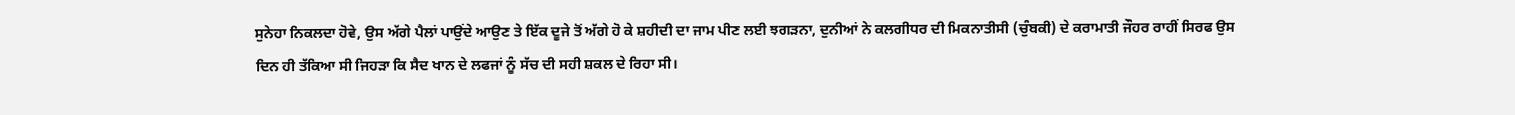ਸੁਨੇਹਾ ਨਿਕਲਦਾ ਹੋਵੇ, ਉਸ ਅੱਗੇ ਪੈਲਾਂ ਪਾਉਂਦੇ ਆਉਣ ਤੇ ਇੱਕ ਦੂਜੇ ਤੋਂ ਅੱਗੇ ਹੋ ਕੇ ਸ਼ਹੀਦੀ ਦਾ ਜਾਮ ਪੀਣ ਲਈ ਝਗੜਨਾ, ਦੁਨੀਆਂ ਨੇ ਕਲਗੀਧਰ ਦੀ ਮਿਕਨਾਤੀਸੀ (ਚੁੰਬਕੀ) ਦੇ ਕਰਾਮਾਤੀ ਜੌਹਰ ਰਾਹੀਂ ਸਿਰਫ ਉਸ ਦਿਨ ਹੀ ਤੱਕਿਆ ਸੀ ਜਿਹੜਾ ਕਿ ਸੈਦ ਖਾਨ ਦੇ ਲਫਜਾਂ ਨੂੰ ਸੱਚ ਦੀ ਸਹੀ ਸ਼ਕਲ ਦੇ ਰਿਹਾ ਸੀ।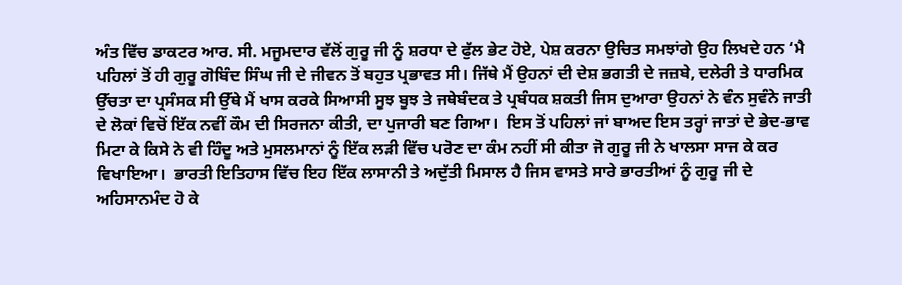ਅੰਤ ਵਿੱਚ ਡਾਕਟਰ ਆਰ. ਸੀ. ਮਜੂਮਦਾਰ ਵੱਲੋਂ ਗੁਰੂ ਜੀ ਨੂੰ ਸ਼ਰਧਾ ਦੇ ਫੁੱਲ ਭੇਟ ਹੋਏ, ਪੇਸ਼ ਕਰਨਾ ਉਚਿਤ ਸਮਝਾਂਗੇ ਉਹ ਲਿਖਦੇ ਹਨ ‘ਮੈ ਪਹਿਲਾਂ ਤੋਂ ਹੀ ਗੁਰੂ ਗੋਬਿੰਦ ਸਿੰਘ ਜੀ ਦੇ ਜੀਵਨ ਤੋਂ ਬਹੁਤ ਪ੍ਰਭਾਵਤ ਸੀ। ਜਿੱਥੇ ਮੈਂ ਉਹਨਾਂ ਦੀ ਦੇਸ਼ ਭਗਤੀ ਦੇ ਜਜ਼ਬੇ, ਦਲੇਰੀ ਤੇ ਧਾਰਮਿਕ ਉੱਚਤਾ ਦਾ ਪ੍ਰਸੰਸਕ ਸੀ ਉੱਥੇ ਮੈਂ ਖਾਸ ਕਰਕੇ ਸਿਆਸੀ ਸੂਝ ਬੂਝ ਤੇ ਜਥੇਬੰਦਕ ਤੇ ਪ੍ਰਬੰਧਕ ਸ਼ਕਤੀ ਜਿਸ ਦੁਆਰਾ ਉਹਨਾਂ ਨੇ ਵੰਨ ਸੁਵੰਨੇ ਜਾਤੀ ਦੇ ਲੋਕਾਂ ਵਿਚੋਂ ਇੱਕ ਨਵੀਂ ਕੌਮ ਦੀ ਸਿਰਜਨਾ ਕੀਤੀ, ਦਾ ਪੁਜਾਰੀ ਬਣ ਗਿਆ।  ਇਸ ਤੋਂ ਪਹਿਲਾਂ ਜਾਂ ਬਾਅਦ ਇਸ ਤਰ੍ਹਾਂ ਜਾਤਾਂ ਦੇ ਭੇਦ-ਭਾਵ ਮਿਟਾ ਕੇ ਕਿਸੇ ਨੇ ਵੀ ਹਿੰਦੂ ਅਤੇ ਮੁਸਲਮਾਨਾਂ ਨੂੰ ਇੱਕ ਲੜੀ ਵਿੱਚ ਪਰੋਣ ਦਾ ਕੰਮ ਨਹੀਂ ਸੀ ਕੀਤਾ ਜੋ ਗੁਰੂ ਜੀ ਨੇ ਖਾਲਸਾ ਸਾਜ ਕੇ ਕਰ ਵਿਖਾਇਆ।  ਭਾਰਤੀ ਇਤਿਹਾਸ ਵਿੱਚ ਇਹ ਇੱਕ ਲਾਸਾਨੀ ਤੇ ਅਦੁੱਤੀ ਮਿਸਾਲ ਹੈ ਜਿਸ ਵਾਸਤੇ ਸਾਰੇ ਭਾਰਤੀਆਂ ਨੂੰ ਗੁਰੂ ਜੀ ਦੇ ਅਹਿਸਾਨਮੰਦ ਹੋ ਕੇ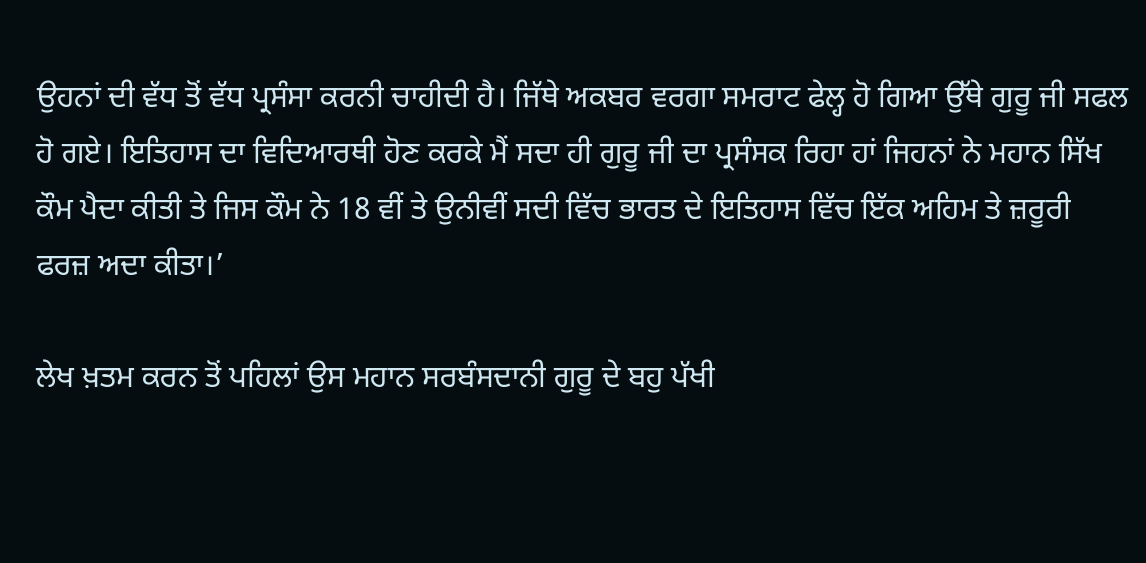ਉਹਨਾਂ ਦੀ ਵੱਧ ਤੋਂ ਵੱਧ ਪ੍ਰਸੰਸਾ ਕਰਨੀ ਚਾਹੀਦੀ ਹੈ। ਜਿੱਥੇ ਅਕਬਰ ਵਰਗਾ ਸਮਰਾਟ ਫੇਲ੍ਹ ਹੋ ਗਿਆ ਉੱਥੇ ਗੁਰੂ ਜੀ ਸਫਲ ਹੋ ਗਏ। ਇਤਿਹਾਸ ਦਾ ਵਿਦਿਆਰਥੀ ਹੋਣ ਕਰਕੇ ਮੈਂ ਸਦਾ ਹੀ ਗੁਰੂ ਜੀ ਦਾ ਪ੍ਰਸੰਸਕ ਰਿਹਾ ਹਾਂ ਜਿਹਨਾਂ ਨੇ ਮਹਾਨ ਸਿੱਖ ਕੌਮ ਪੈਦਾ ਕੀਤੀ ਤੇ ਜਿਸ ਕੌਮ ਨੇ 18 ਵੀਂ ਤੇ ਉਨੀਵੀਂ ਸਦੀ ਵਿੱਚ ਭਾਰਤ ਦੇ ਇਤਿਹਾਸ ਵਿੱਚ ਇੱਕ ਅਹਿਮ ਤੇ ਜ਼ਰੂਰੀ ਫਰਜ਼ ਅਦਾ ਕੀਤਾ।’

ਲੇਖ ਖ਼ਤਮ ਕਰਨ ਤੋਂ ਪਹਿਲਾਂ ਉਸ ਮਹਾਨ ਸਰਬੰਸਦਾਨੀ ਗੁਰੂ ਦੇ ਬਹੁ ਪੱਖੀ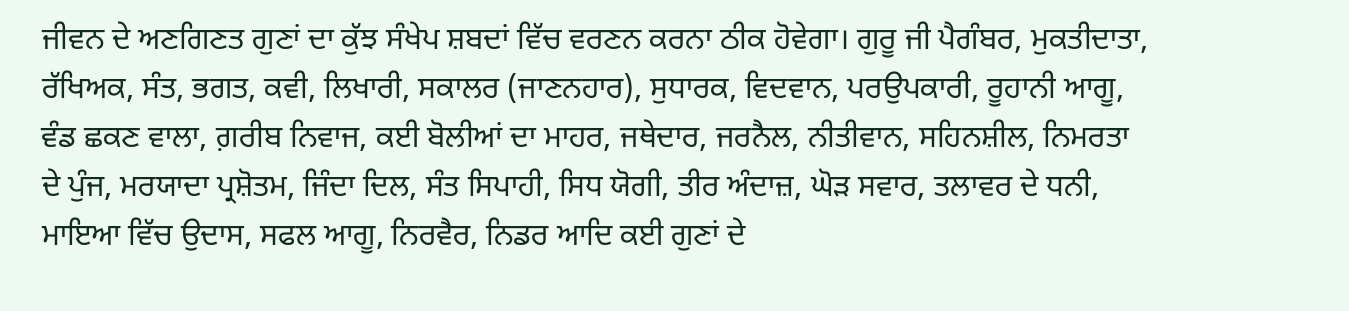ਜੀਵਨ ਦੇ ਅਣਗਿਣਤ ਗੁਣਾਂ ਦਾ ਕੁੱਝ ਸੰਖੇਪ ਸ਼ਬਦਾਂ ਵਿੱਚ ਵਰਣਨ ਕਰਨਾ ਠੀਕ ਹੋਵੇਗਾ। ਗੁਰੂ ਜੀ ਪੈਗੰਬਰ, ਮੁਕਤੀਦਾਤਾ, ਰੱਖਿਅਕ, ਸੰਤ, ਭਗਤ, ਕਵੀ, ਲਿਖਾਰੀ, ਸਕਾਲਰ (ਜਾਣਨਹਾਰ), ਸੁਧਾਰਕ, ਵਿਦਵਾਨ, ਪਰਉਪਕਾਰੀ, ਰੂਹਾਨੀ ਆਗੂ, ਵੰਡ ਛਕਣ ਵਾਲਾ, ਗ਼ਰੀਬ ਨਿਵਾਜ, ਕਈ ਬੋਲੀਆਂ ਦਾ ਮਾਹਰ, ਜਥੇਦਾਰ, ਜਰਨੈਲ, ਨੀਤੀਵਾਨ, ਸਹਿਨਸ਼ੀਲ, ਨਿਮਰਤਾ ਦੇ ਪੁੰਜ, ਮਰਯਾਦਾ ਪ੍ਰਸ਼ੋਤਮ, ਜਿੰਦਾ ਦਿਲ, ਸੰਤ ਸਿਪਾਹੀ, ਸਿਧ ਯੋਗੀ, ਤੀਰ ਅੰਦਾਜ਼, ਘੋੜ ਸਵਾਰ, ਤਲਾਵਰ ਦੇ ਧਨੀ, ਮਾਇਆ ਵਿੱਚ ਉਦਾਸ, ਸਫਲ ਆਗੂ, ਨਿਰਵੈਰ, ਨਿਡਰ ਆਦਿ ਕਈ ਗੁਣਾਂ ਦੇ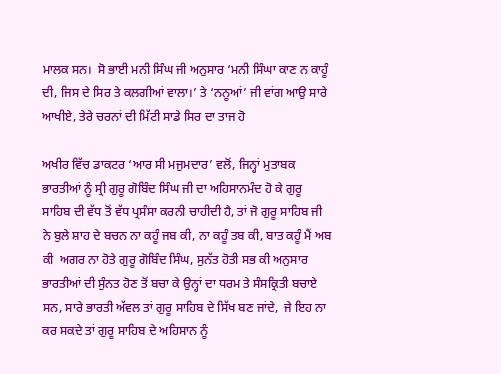ਮਾਲਕ ਸਨ।  ਸੋ ਭਾਈ ਮਨੀ ਸਿੰਘ ਜੀ ਅਨੁਸਾਰ ‘ਮਨੀ ਸਿੰਘਾ ਕਾਣ ਨ ਕਾਹੂੰ ਦੀ, ਜਿਸ ਦੇ ਸਿਰ ਤੇ ਕਲਗੀਆਂ ਵਾਲਾ।’ ਤੇ ‘ਨਨੂਆਂ’ ਜੀ ਵਾਂਗ ਆਉ ਸਾਰੇ ਆਖੀਏ, ਤੇਰੇ ਚਰਨਾਂ ਦੀ ਮਿੱਟੀ ਸਾਡੇ ਸਿਰ ਦਾ ਤਾਜ ਹੋ

ਅਖੀਰ ਵਿੱਚ ਡਾਕਟਰ ‘ਆਰ ਸੀ ਮਜੁਮਦਾਰ’ ਵਲੋਂ, ਜਿਨ੍ਹਾਂ ਮੁਤਾਬਕ ਭਾਰਤੀਆਂ ਨੂੰ ਸ੍ਰੀ ਗੁਰੂ ਗੋਬਿੰਦ ਸਿੰਘ ਜੀ ਦਾ ਅਹਿਸਾਨਮੰਦ ਹੋ ਕੇ ਗੁਰੂ ਸਾਹਿਬ ਦੀ ਵੱਧ ਤੋਂ ਵੱਧ ਪ੍ਰਸੰਸਾ ਕਰਨੀ ਚਾਹੀਦੀ ਹੈ, ਤਾਂ ਜੋ ਗੁਰੂ ਸਾਹਿਬ ਜੀ ਨੇ ਬੁਲੇ ਸ਼ਾਹ ਦੇ ਬਚਨ ਨਾ ਕਹੂੰ ਜਬ ਕੀ, ਨਾ ਕਹੂੰ ਤਬ ਕੀ, ਬਾਤ ਕਹੂੰ ਮੈਂ ਅਬ ਕੀ  ਅਗਰ ਨਾ ਹੋਤੇ ਗੁਰੂ ਗੋਬਿੰਦ ਸਿੰਘ, ਸੁਨੱਤ ਹੋਤੀ ਸਭ ਕੀ ਅਨੁਸਾਰ ਭਾਰਤੀਆਂ ਦੀ ਸੁੰਨਤ ਹੋਣ ਤੋਂ ਬਚਾ ਕੇ ਉਨ੍ਹਾਂ ਦਾ ਧਰਮ ਤੇ ਸੰਸਕ੍ਰਿਤੀ ਬਚਾਏ ਸਨ, ਸਾਰੇ ਭਾਰਤੀ ਅੱਵਲ ਤਾਂ ਗੁਰੂ ਸਾਹਿਬ ਦੇ ਸਿੱਖ ਬਣ ਜਾਂਦੇ,  ਜੇ ਇਹ ਨਾ ਕਰ ਸਕਦੇ ਤਾਂ ਗੁਰੂ ਸਾਹਿਬ ਦੇ ਅਹਿਸਾਨ ਨੂੰ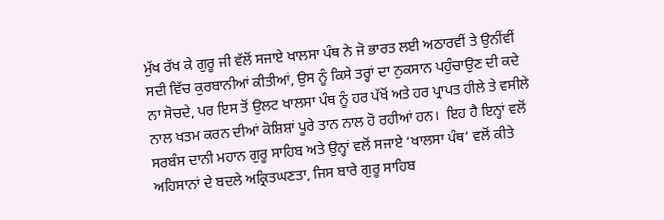ਮੁੱਖ ਰੱਖ ਕੇ ਗੁਰੂ ਜੀ ਵੱਲੋਂ ਸਜਾਏ ਖਾਲਸਾ ਪੰਥ ਨੇ ਜੋ ਭਾਰਤ ਲਈ ਅਠਾਰਵੀਂ ਤੇ ਉਨੀਂਵੀਂ ਸਦੀ ਵਿੱਚ ਕੁਰਬਾਨੀਆਂ ਕੀਤੀਆਂ, ਉਸ ਨੂੰ ਕਿਸੇ ਤਰ੍ਹਾਂ ਦਾ ਨੁਕਸਾਨ ਪਹੁੰਚਾਉਣ ਦੀ ਕਦੇ ਨਾ ਸੋਚਦੇ, ਪਰ ਇਸ ਤੋਂ ਉਲਟ ਖਾਲਸਾ ਪੰਥ ਨੂੰ ਹਰ ਪੱਖੋਂ ਅਤੇ ਹਰ ਪ੍ਰਾਪਤ ਹੀਲੇ ਤੇ ਵਸੀਲੇ ਨਾਲ ਖਤਮ ਕਰਨ ਦੀਆਂ ਕੋਸ਼ਿਸ਼ਾਂ ਪੂਰੇ ਤਾਨ ਨਾਲ ਹੋ ਰਹੀਆਂ ਹਨ।  ਇਹ ਹੈ ਇਨ੍ਹਾਂ ਵਲੋਂ ਸਰਬੰਸ ਦਾਨੀ ਮਹਾਨ ਗੁਰੂ ਸਾਹਿਬ ਅਤੇ ਉਨ੍ਹਾਂ ਵਲੋਂ ਸਜਾਏ ‘ਖਾਲਸਾ ਪੰਥ’ ਵਲੋਂ ਕੀਤੇ ਅਹਿਸਾਨਾਂ ਦੇ ਬਦਲੇ ਅਕ੍ਰਿਤਘਣਤਾ, ਜਿਸ ਬਾਰੇ ਗੁਰੂ ਸਾਹਿਬ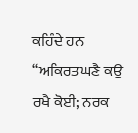ਕਹਿੰਦੇ ਹਨ ‘‘ਅਕਿਰਤਘਣੈ ਕਉ ਰਖੈ ਕੋਈ; ਨਰਕ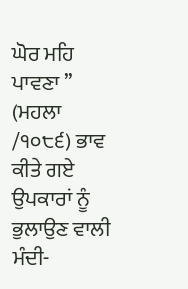ਘੋਰ ਮਹਿ ਪਾਵਣਾ ’’  (ਮਹਲਾ /੧੦੮੬) ਭਾਵ ਕੀਤੇ ਗਏ ਉਪਕਾਰਾਂ ਨੂੰ ਭੁਲਾਉਣ ਵਾਲੀ ਮੰਦੀ-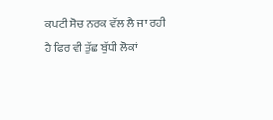ਕਪਟੀ ਸੋਚ ਨਰਕ ਵੱਲ ਲੈ ਜਾ ਰਹੀ ਹੈ ਫਿਰ ਵੀ ਤੁੱਛ ਬੁੱਧੀ ਲੋਕਾਂ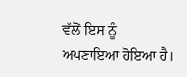ਵੱਲੋਂ ਇਸ ਨੂੰ ਅਪਣਾਇਆ ਹੋਇਆ ਹੈ।